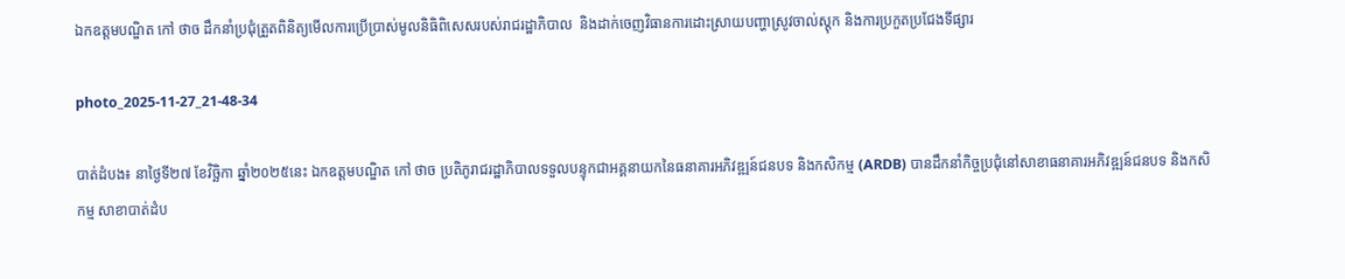ឯកឧត្តមបណ្ឌិត កៅ ថាច ដឹកនាំប្រជុំត្រួតពិនិត្យមើលការប្រើប្រាស់មូលនិធិពិសេសរបស់រាជរដ្ឋាភិបាល  និងដាក់ចេញវិធានការដោះស្រាយបញ្ហាស្រូវចាល់ស្តុក និងការប្រកួតប្រជែងទីផ្សារ

photo_2025-11-27_21-48-34

បាត់ដំបង៖ នាថ្ងៃទី២៧ ខែវិច្ឆិកា ឆ្នាំ២០២៥នេះ ឯកឧត្តមបណ្ឌិត កៅ ថាច ប្រតិភូរាជរដ្ឋាភិបាលទទួលបន្ទុកជាអគ្គនាយកនៃធនាគារអភិវឌ្ឍន៍ជនបទ និងកសិកម្ម (ARDB) បានដឹកនាំកិច្ចប្រជុំនៅសាខាធនាគារអភិវឌ្ឍន៍ជនបទ និងកសិកម្ម សាខាបាត់ដំប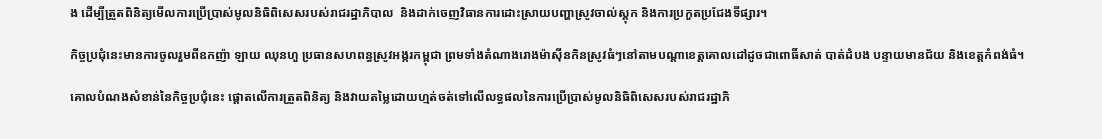ង ដើម្បីត្រួតពិនិត្យមើលការប្រើប្រាស់មូលនិធិពិសេសរបស់រាជរដ្ឋាភិបាល  និងដាក់ចេញវិធានការដោះស្រាយបញ្ហាស្រូវចាល់ស្តុក និងការប្រកួតប្រជែងទីផ្សារ។

កិច្ចប្រជុំនេះមានការចូលរួមពីឧកញ៉ា ឡាយ ឈុនហួ ប្រធានសហពន្ធស្រូវអង្ករកម្ពុជា ព្រមទាំងតំណាងរោងម៉ាស៊ីនកិនស្រូវធំៗនៅតាមបណ្តាខេត្តគោលដៅដូចជាពោធិ៍សាត់ បាត់ដំបង បន្ទាយមានជ័យ និងខេត្តកំពង់ធំ។

គោលបំណងសំខាន់នៃកិច្ចប្រជុំនេះ ផ្តោតលើការត្រួតពិនិត្យ និងវាយតម្លៃដោយហ្មត់ចត់ទៅលើលទ្ធផលនៃការប្រើប្រាស់មូលនិធិពិសេសរបស់រាជរដ្ឋាភិ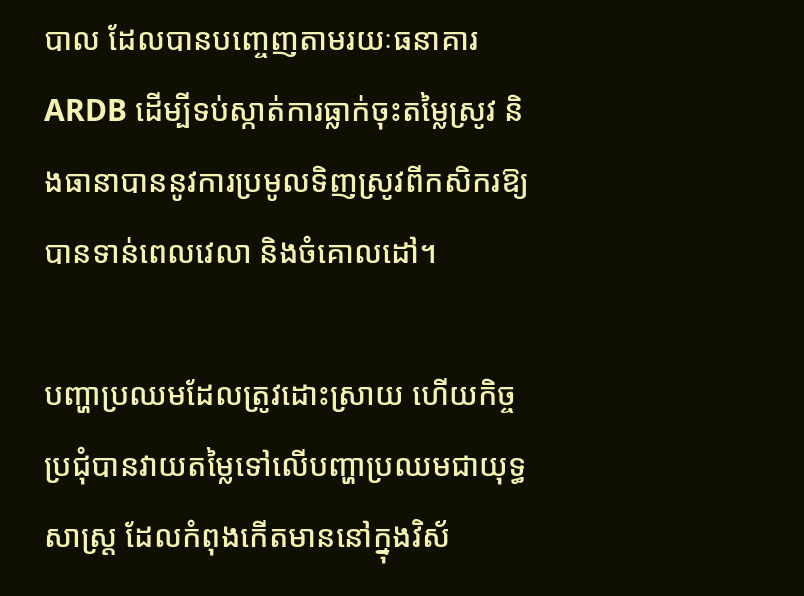បាល ដែលបានបញ្ចេញតាមរយៈធនាគារ ARDB ដើម្បីទប់ស្កាត់ការធ្លាក់ចុះតម្លៃស្រូវ និងធានាបាននូវការប្រមូលទិញស្រូវពីកសិករឱ្យបានទាន់ពេលវេលា និងចំគោលដៅ។

បញ្ហាប្រឈមដែលត្រូវដោះស្រាយ ហើយកិច្ចប្រជុំបានវាយតម្លៃទៅលើបញ្ហាប្រឈមជាយុទ្ធសាស្ត្រ ដែលកំពុងកើតមាននៅក្នុងវិស័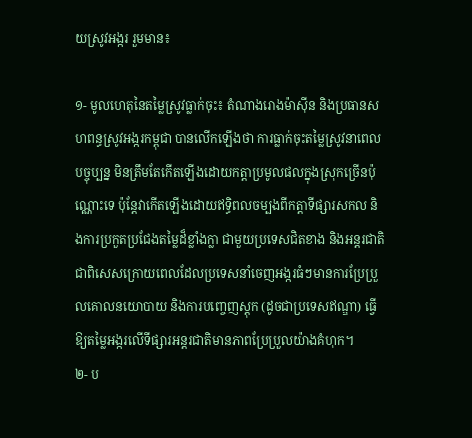យស្រូវអង្ករ រួមមាន៖

១- មូលហេតុនៃតម្លៃស្រូវធ្លាក់ចុះ៖ តំណាងរោងម៉ាស៊ីន និងប្រធានសហពន្ធស្រូវអង្ករកម្ពុជា បានលើកឡើងថា ការធ្លាក់ចុះតម្លៃស្រូវនាពេលបច្ចុប្បន្ន មិនត្រឹមតែកើតឡើងដោយកត្តាប្រមូលផលក្នុងស្រុកច្រើនប៉ុណ្ណោះទេ ប៉ុន្តែវាកើតឡើងដោយឥទ្ធិពលចម្បងពីកត្តាទីផ្សារសកល និងការប្រកួតប្រជែងតម្លៃដ៏ខ្លាំងក្លា ជាមួយប្រទេសជិតខាង និងអន្តរជាតិ ជាពិសេសក្រោយពេលដែលប្រទេសនាំចេញអង្ករធំៗមានការប្រែប្រួលគោលនយោបាយ និងការបញ្ចេញស្តុក (ដូចជាប្រទេសឥណ្ឌា) ធ្វើឱ្យតម្លៃអង្ករលើទីផ្សារអន្តរជាតិមានភាពប្រែប្រួលយ៉ាងគំហុក។
២- ប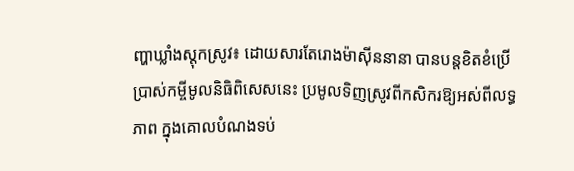ញ្ហាឃ្លាំងស្តុកស្រូវ៖ ដោយសារតែរោងម៉ាស៊ីននានា បានបន្តខិតខំប្រើប្រាស់កម្ចីមូលនិធិពិសេសនេះ ប្រមូលទិញស្រូវពីកសិករឱ្យអស់ពីលទ្ធភាព ក្នុងគោលបំណងទប់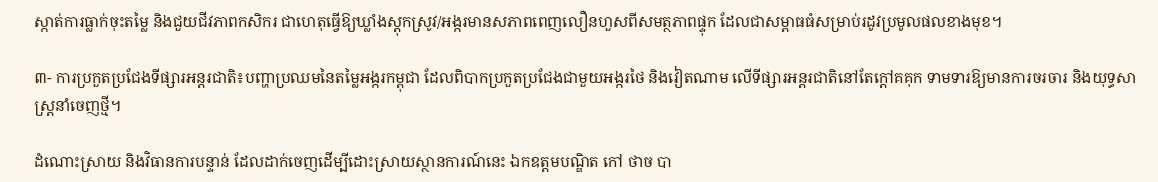ស្កាត់ការធ្លាក់ចុះតម្លៃ និងជួយជីវភាពកសិករ ជាហេតុធ្វើឱ្យឃ្លាំងស្តុកស្រូវ/អង្ករមានសភាពពេញលឿនហួសពីសមត្ថភាពផ្ទុក ដែលជាសម្ពាធធំសម្រាប់រដូវប្រមូលផលខាងមុខ។

៣- ការប្រកួតប្រជែងទីផ្សារអន្តរជាតិ៖បញ្ហាប្រឈមនៃតម្លៃអង្ករកម្ពុជា ដែលពិបាកប្រកួតប្រជែងជាមួយអង្ករថៃ និងវៀតណាម លើទីផ្សារអន្តរជាតិនៅតែក្តៅគគុក ទាមទារឱ្យមានការចរចារ និងយុទ្ធសាស្ត្រនាំចេញថ្មី។

ដំណោះស្រាយ និងវិធានការបន្ទាន់ ដែលដាក់ចេញដើម្បីដោះស្រាយស្ថានការណ៍នេះ ឯកឧត្តមបណ្ឌិត កៅ ថាច បា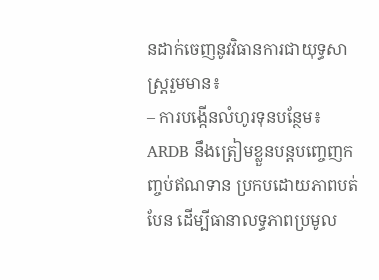នដាក់ចេញនូវវិធានការជាយុទ្ធសាស្ត្ររួមមាន៖
– ការបង្កើនលំហូរទុនបន្ថែម៖ ARDB នឹងត្រៀមខ្លួនបន្តបញ្ចេញកញ្ចប់ឥណទាន ប្រកបដោយភាពបត់បែន ដើម្បីធានាលទ្ធភាពប្រមូល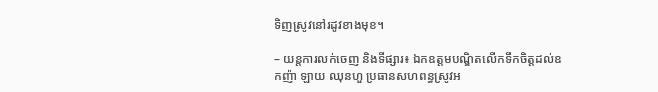ទិញស្រូវនៅរដូវខាងមុខ។

– យន្តការលក់ចេញ និងទីផ្សារ៖ ឯកឧត្តមបណ្ឌិតលើកទឹកចិត្តដល់ឧកញ៉ា ឡាយ ឈុនហួ ប្រធានសហពន្ធស្រូវអ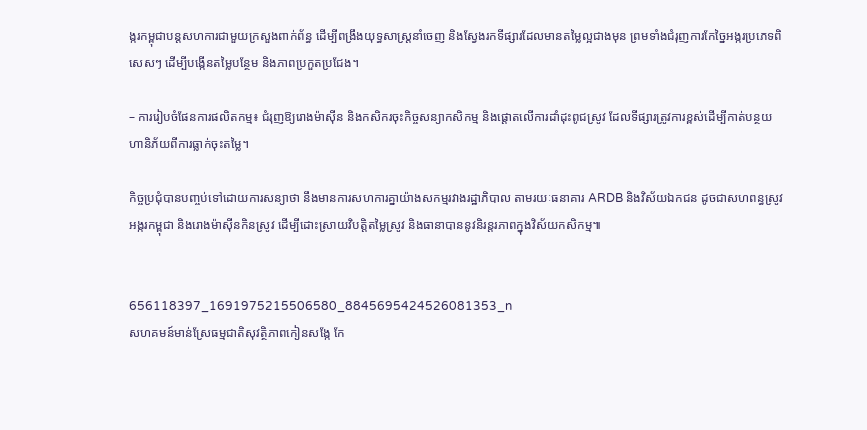ង្ករកម្ពុជាបន្តសហការជាមួយក្រសួងពាក់ព័ន្ធ ដើម្បីពង្រឹងយុទ្ធសាស្ត្រនាំចេញ និងស្វែងរកទីផ្សារដែលមានតម្លៃល្អជាងមុន ព្រមទាំងជំរុញការកែច្នៃអង្ករប្រភេទពិសេសៗ ដើម្បីបង្កើនតម្លៃបន្ថែម និងភាពប្រកួតប្រជែង។

– ការរៀបចំផែនការផលិតកម្ម៖ ជំរុញឱ្យរោងម៉ាស៊ីន និងកសិករចុះកិច្ចសន្យាកសិកម្ម និងផ្តោតលើការដាំដុះពូជស្រូវ ដែលទីផ្សារត្រូវការខ្ពស់ដើម្បីកាត់បន្ថយហានិភ័យពីការធ្លាក់ចុះតម្លៃ។

កិច្ចប្រជុំបានបញ្ចប់ទៅដោយការសន្យាថា នឹងមានការសហការគ្នាយ៉ាងសកម្មរវាងរដ្ឋាភិបាល តាមរយៈធនាគារ ARDB និងវិស័យឯកជន ដូចជាសហពន្ធស្រូវអង្ករកម្ពុជា និងរោងម៉ាស៊ីនកិនស្រូវ ដើម្បីដោះស្រាយវិបត្តិតម្លៃស្រូវ និងធានាបាននូវនិរន្តរភាពក្នុងវិស័យកសិកម្ម៕


656118397_1691975215506580_8845695424526081353_n
សហគមន៍មាន់ស្រែធម្មជាតិសុវត្ថិភាពកៀនសង្កែ កែ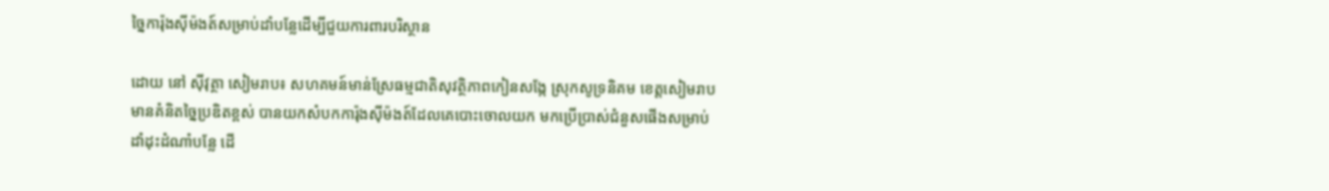ច្នៃការ៉ុងស៊ីម៉ងត៍សម្រាប់ដាំបន្លែដើម្បីជួយការពារបរិស្ថាន

ដោយ នៅ ស៊ីវុត្ថា សៀមរាប៖ សហគមន៍មាន់ស្រែធម្មជាតិសុវត្ថិភាពកៀនសង្កែ ស្រុកសូទ្រនិគម ខេត្តសៀមរាប មានគំនិតច្នៃប្រឌិតខ្ពស់ បានយកសំបកការ៉ុងស៊ីម៉ងត៍ដែលគេបោះចោលយក មកប្រើប្រាស់ជំនួសផើងសម្រាប់ដាំដុះដំណាំបន្លែ ដើ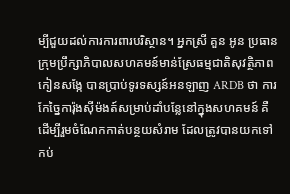ម្បីជួយដល់ការការពារបរិស្ថាន។ អ្នកស្រី គួន អូន ប្រធានក្រុមប្រឹក្សាភិបាលសហគមន៍មាន់ស្រែធម្មជាតិសុវត្ថិភាពកៀនសង្កែ បានប្រាប់ទូរទស្សន៍អនឡាញ ARDB ថា ការកែច្នៃការ៉ុងស៊ីម៉ងត៍សម្រាប់ដាំបន្លែនៅក្នុងសហគមន៍ គឺដើម្បីរួមចំណែកកាត់បន្ថយសំរាម ដែលត្រូវបានយកទៅកប់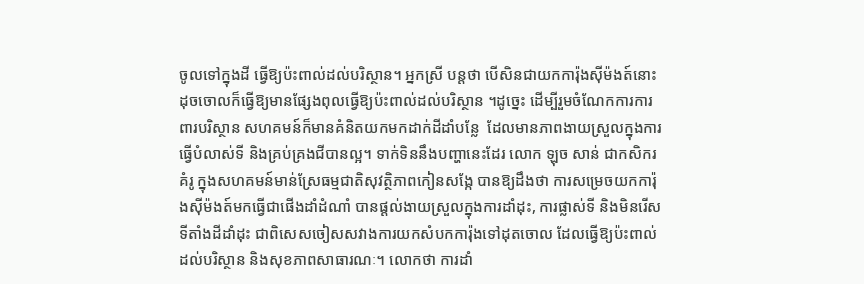ចូលទៅក្នុងដី ធ្វើឱ្យប៉ះពាល់ដល់បរិស្ថាន។ អ្នកស្រី បន្តថា បើសិនជាយកការ៉ុងស៊ីម៉ងត៍នោះដុចចោលក៏ធ្វើឱ្យមានផ្សែងពុលធ្វើឱ្យប៉ះពាល់ដល់បរិស្ថាន ។ដូច្នេះ ដើម្បីរួមចំណែកការការពារបរិស្ថាន សហគមន៍ក៏មានគំនិតយកមកដាក់ដីដាំបន្លែ  ដែលមានភាពងាយស្រួលក្នុងការធ្វើបំលាស់ទី និងគ្រប់គ្រងជីបានល្អ។ ទាក់ទិននឹងបញ្ហានេះដែរ លោក ឡុច សាន់ ជាកសិករគំរូ ក្នុងសហគមន៍មាន់ស្រែធម្មជាតិសុវត្ថិភាពកៀនសង្កែ បានឱ្យដឹងថា ការសម្រេចយកការ៉ុងស៊ីម៉ងត៍មកធ្វើជាផើងដាំដំណាំ បានផ្ដល់ងាយស្រួលក្នុងការដាំដុះ, ការផ្លាស់ទី និងមិនរើសទីតាំងដីដាំដុះ ជាពិសេសចៀសសវាងការយកសំបកការ៉ុងទៅដុតចោល ដែលធ្វើឱ្យប៉ះពាល់ដល់បរិស្ថាន និងសុខភាពសាធារណៈ។ លោកថា ការដាំ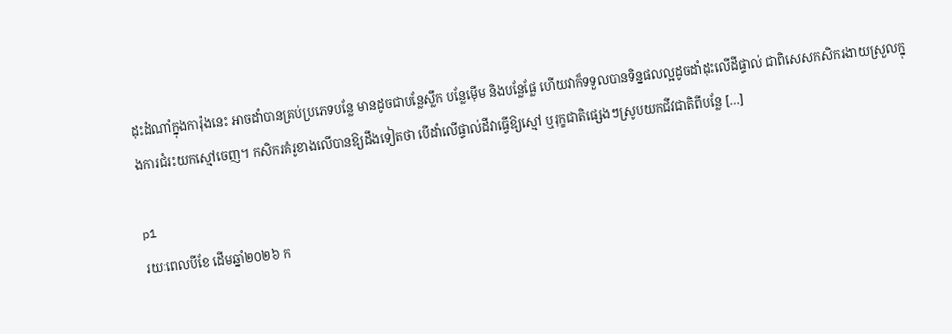ដុះដំណាំក្នុងការ៉ុងនេះ អាចដាំបានគ្រប់ប្រភេទបន្លែ មានដូចជាបន្លែស្លឹក បន្លែម៉ើម និងបន្លែផ្លែ ហើយវាក៏ទទួលបានទិន្នផលល្អដូចដាំដុះលើដីផ្ទាល់ ជាពិសេសកសិករងាយស្រួលក្នុងការជំរះយកស្មៅចេញ។ កសិករគំរូខាងលើបានឱ្យដឹងទៀតថា បើដាំលើផ្ទាល់ដីវាធ្វើឱ្យស្មៅ ឬរុក្ខជាតិផ្សេងៗស្រូបយកជីវជាតិពីបន្លែ […]

p1
រយៈពេលបីខែ ដើមឆ្នាំ២០២៦ ក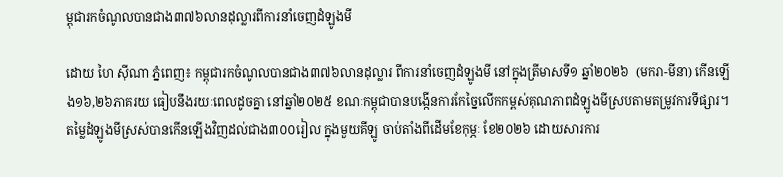ម្ពុជារកចំណូលបានជាង៣៧៦លានដុល្លារពីការនាំចេញដំឡូងមី

ដោយ ហៃ ស៊ីណា ភ្នំពេញ៖ កម្ពុជារកចំណូលបានជាង៣៧៦លានដុល្លារ ពីការនាំចេញដំឡូងមី នៅក្នុងត្រីមាសទី១ ឆ្នាំ២០២៦  (មករា-មីនា) កើនឡើង១៦,២៦ភាគរយ ធៀបនឹងរយៈពេលដូចគ្នា នៅឆ្នាំ២០២៥ ខណៈកម្ពុជាបានបង្កើនការកែច្នៃលើកកម្ពស់គុណភាពដំឡូងមីស្របតាមតម្រូវការទីផ្សារ។ តម្លៃដំឡូងមីស្រស់បានកើនឡើងវិញដល់ជាង៣០០រៀល ក្នុងមួយគីឡូ ចាប់តាំងពីដើមខែកុម្ភៈ ខែ២០២៦ ដោយសារការ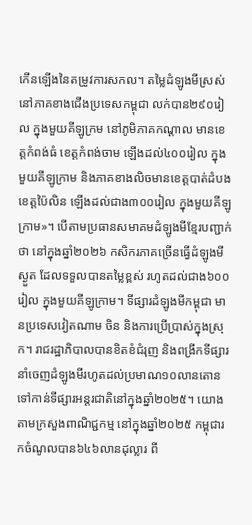កើនឡើងនៃតម្រូវការសកល។ តម្លៃដំឡូងមីស្រស់នៅភាគខាងជើងប្រទេសកម្ពុជា លក់បាន២៩០រៀល ក្នុងមួយគីឡូក្រម នៅភូមិភាគកណ្ដាល មានខេត្តកំពង់ធំ ខេត្តកំពង់ចាម ឡើងដល់៤០០រៀល ក្នុងមួយគីឡូក្រាម និងភាគខាងលិចមានខេត្តបាត់ដំបង ខេត្តប៉ៃលិន ឡើងដល់ជាង៣០០រៀល ក្នុងមួយគីឡូក្រាម»។ បើតាមប្រធានសមាគមដំឡូងមីខ្មែរបញ្ជាក់ថា នៅក្នុងឆ្នាំ២០២៦ កសិករភាគច្រើនធ្វើដំឡូងមីស្ងួត ដែលទទួលបានតម្លៃខ្ពស់ រហូតដល់ជាង៦០០រៀល ក្នុងមួយគីឡូក្រាម។ ទីផ្សារដំឡូងមីកម្ពុជា មានប្រទេសវៀតណាម ចិន និងការប្រើប្រាស់ក្នុងស្រុក។ រាជរដ្ឋាភិបាលបានខិតខំជំរុញ និងពង្រីកទីផ្សារនាំចេញដំឡូងមីរហូតដល់ប្រមាណ១០លានតោន ទៅកាន់ទីផ្សារអន្តរជាតិនៅក្នុងឆ្នាំ២០២៥។ យោងតាមក្រសួងពាណិជ្ជកម្ម នៅក្នុងឆ្នាំ២០២៥ កម្ពុជារកចំណូលបាន៦៤៦លានដុល្លារ ពី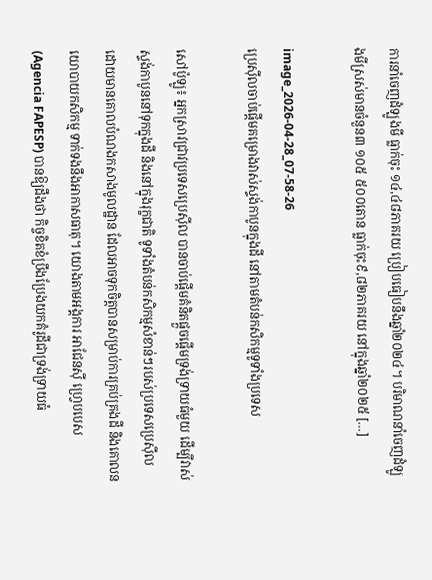ការនាំចេញដំឡូងមី ធ្លាក់ចុះ ១៤,៤៨ភាគរយ ប្រៀបធៀបនឹងឆ្នាំ២០២៤។ បរិមាណនាំចេញដំឡូងមីស្រស់មានចំនួន៣ ១០៥ ៥០០តោន ធ្លាក់ចុះ៩,៨២ភាគរយ នៅក្នុងឆ្នាំ២០២៥ […]

image_2026-04-28_07-58-26
ប្រេស៊ីលចាប់ផ្តើមគម្រោងវាស់ស្ទង់កាបូនក្នុងដី នៅតាមតំបន់កសិកម្មទូទាំងប្រទេស

សៅប៉ូឡូ៖ អ្នកស្រាវជ្រាវប្រទេសប្រេស៊ីល បានចាប់ផ្តើមគំនិតផ្តួចផ្តើមទ្រង់ទ្រាយធំមួយ ដើម្បីវាស់ស្ទង់កាបូននៅទុកក្នុងដី និងនៅក្នុងរុក្ខជាតិ ទូទាំងតំបន់កសិកម្មសំខាន់ៗរបស់ប្រទេសប្រេស៊ីល ដោយមានគោលបំណងកសាងមូលដ្ឋាន ដែលអាចទុកចិត្តបានសម្រាប់ការគ្រប់គ្រងដី និងគោលនយោបាយកសិកម្ម ទាក់ទងនឹងអាកាសធាតុ។ យោងតាមអង្គការ អាជែនស៊ី ហ្រេ្វបបេស (Agencia FAPESP) បានឱ្យដឹងថា កិច្ចខិតខំប្រឹងប្រែងយកគំរូដីជាទ្រង់ទ្រាយធំ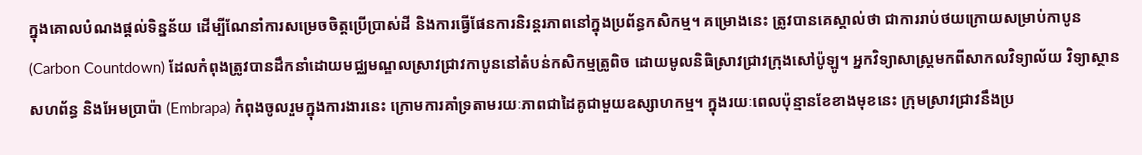ក្នុងគោលបំណងផ្តល់ទិន្នន័យ ដើម្បីណែនាំការសម្រេចចិត្តប្រើប្រាស់ដី និងការធ្វើផែនការនិរន្តរភាពនៅក្នុងប្រព័ន្ធកសិកម្ម។ គម្រោងនេះ ត្រូវបានគេស្គាល់ថា ជាការរាប់ថយក្រោយសម្រាប់កាបូន (Carbon Countdown) ដែលកំពុងត្រូវបានដឹកនាំដោយមជ្ឈមណ្ឌលស្រាវជ្រាវកាបូននៅតំបន់កសិកម្មត្រូពិច ដោយមូលនិធិស្រាវជ្រាវក្រុងសៅប៉ូឡូ។ អ្នកវិទ្យាសាស្ត្រមកពីសាកលវិទ្យាល័យ វិទ្យាស្ថានសហព័ន្ធ និងអែមប្រាប៉ា (Embrapa) កំពុងចូលរួមក្នុងការងារនេះ ក្រោមការគាំទ្រតាមរយៈភាពជាដៃគូជាមួយឧស្សាហកម្ម។ ក្នុងរយៈពេលប៉ុន្មានខែខាងមុខនេះ ក្រុមស្រាវជ្រាវនឹងប្រ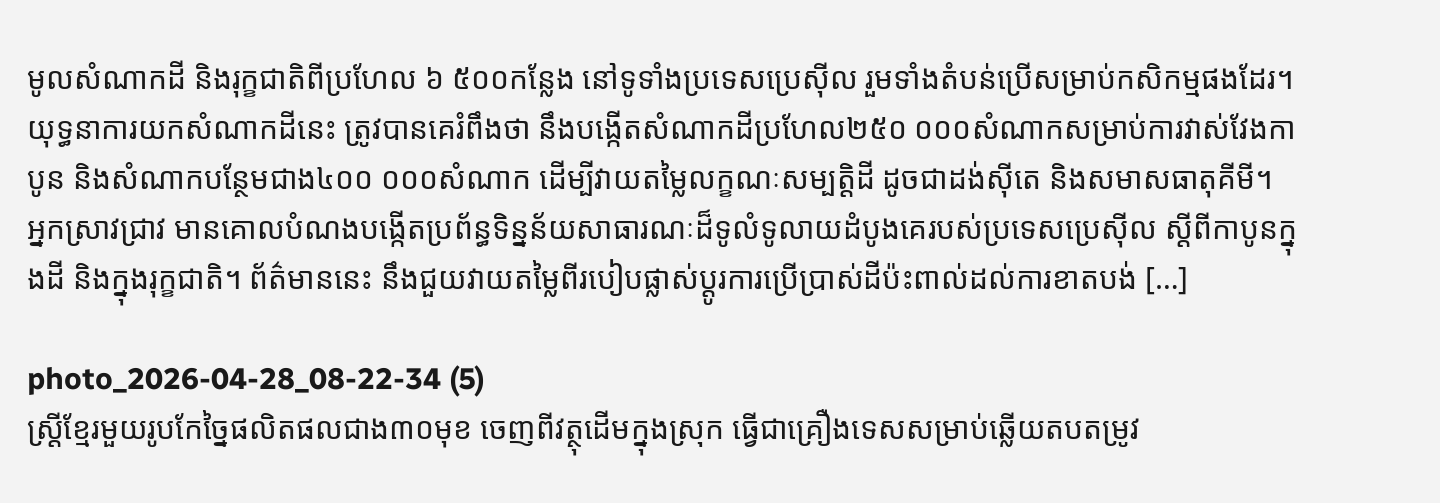មូលសំណាកដី និងរុក្ខជាតិពីប្រហែល ៦ ៥០០កន្លែង នៅទូទាំងប្រទេសប្រេស៊ីល រួមទាំងតំបន់ប្រើសម្រាប់កសិកម្មផងដែរ។ យុទ្ធនាការយកសំណាកដីនេះ ត្រូវបានគេរំពឹងថា នឹងបង្កើតសំណាកដីប្រហែល២៥០ ០០០សំណាកសម្រាប់ការវាស់វែងកាបូន និងសំណាកបន្ថែមជាង៤០០ ០០០សំណាក ដើម្បីវាយតម្លៃលក្ខណៈសម្បត្តិដី ដូចជាដង់ស៊ីតេ និងសមាសធាតុគីមី។ អ្នកស្រាវជ្រាវ មានគោលបំណងបង្កើតប្រព័ន្ធទិន្នន័យសាធារណៈដ៏ទូលំទូលាយដំបូងគេរបស់ប្រទេសប្រេស៊ីល ស្តីពីកាបូនក្នុងដី និងក្នុងរុក្ខជាតិ។ ព័ត៌មាននេះ នឹងជួយវាយតម្លៃពីរបៀបផ្លាស់ប្តូរការប្រើប្រាស់ដីប៉ះពាល់ដល់ការខាតបង់ […]

photo_2026-04-28_08-22-34 (5)
ស្រ្តីខ្មែរមួយរូបកែច្នៃផលិតផលជាង៣០មុខ ចេញពីវត្ថុដើមក្នុងស្រុក ធ្វើជាគ្រឿងទេសសម្រាប់ឆ្លើយតបតម្រូវ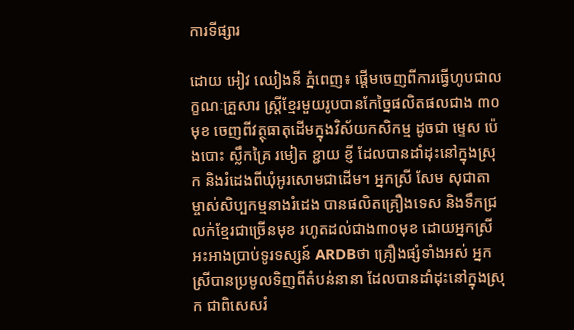ការទីផ្សារ

ដោយ អៀវ ឈៀងនី ភ្នំពេញ៖ ផ្តើមចេញពីការធ្វើហូបជាលក្ខណៈគ្រួសារ ស្រ្តីខ្មែរមួយរូបបានកែច្នៃផលិតផលជាង ៣០មុខ ចេញពីវត្ថុធាតុដើមក្នុងវិស័យកសិកម្ម ដូចជា ម្ទេស ប៉េងបោះ ស្លឹកគ្រៃ រមៀត ខ្ជាយ ខ្ញី ដែលបានដាំដុះនៅក្នុងស្រុក និងរំដេងពីឃុំអូរសោមជាដើម។ អ្នកស្រី សែម សុជាតា ម្ចាស់សិប្បកម្មនាងរំដេង បានផលិតគ្រឿងទេស និងទឹកជ្រលក់ខ្មែរជាច្រើនមុខ រហូតដល់ជាង៣០មុខ ដោយអ្នកស្រីអះអាងប្រាប់ទូរទស្សន៍ ARDBថា គ្រឿងផ្សំទាំងអស់ អ្នកស្រីបានប្រមូលទិញពីតំបន់នានា ដែលបានដាំដុះនៅក្នុងស្រុក ជាពិសេសរំ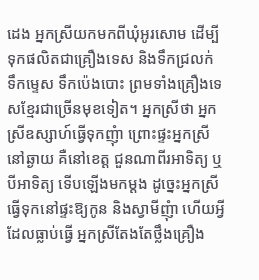ដេង អ្នកស្រីយកមកពីឃុំអូរសោម ដើម្បីទុកផលិតជាគ្រឿងទេស និងទឹកជ្រលក់ ទឹកម្ទេស ទឹកប៉េងបោះ ព្រមទាំងគ្រឿងទេសខ្មែរជាច្រើនមុខទៀត។ អ្នកស្រីថា អ្នកស្រីឧស្សាហ៍ធ្វើទុកញុំា ព្រោះផ្ទះអ្នកស្រីនៅឆ្ងាយ គឺនៅខេត្ត ជួនណាពីរអាទិត្យ ឬបីអាទិត្យ ទើបឡើងមកម្តង ដូច្នេះអ្នកស្រីធ្វើទុកនៅផ្ទះឱ្យកូន និងស្វាមីញុំា ហើយអ្វីដែលធ្លាប់ធ្វើ អ្នកស្រីតែងតែថ្លឹងគ្រឿង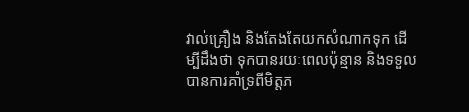វាល់គ្រឿង និងតែងតែយកសំណាកទុក ដើម្បីដឹងថា ទុកបានរយៈពេលប៉ុន្មាន និងទទួលបានការគាំទ្រពីមិត្តភ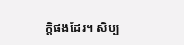ក្តិផងដែរ។ សិប្ប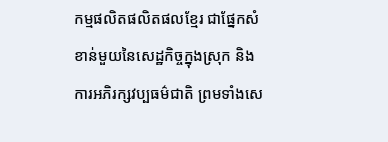កម្មផលិតផលិតផលខ្មែរ ជាផ្នែកសំខាន់មួយនៃសេដ្ឋកិច្ចក្នុងស្រុក និងការអភិរក្សវប្បធម៌ជាតិ ព្រមទាំងសេ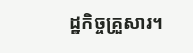ដ្ឋកិច្ចគ្រួសារ។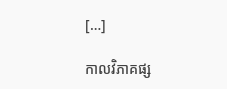[…]

កាលវិភាគផ្ស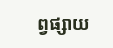ព្វផ្សាយ